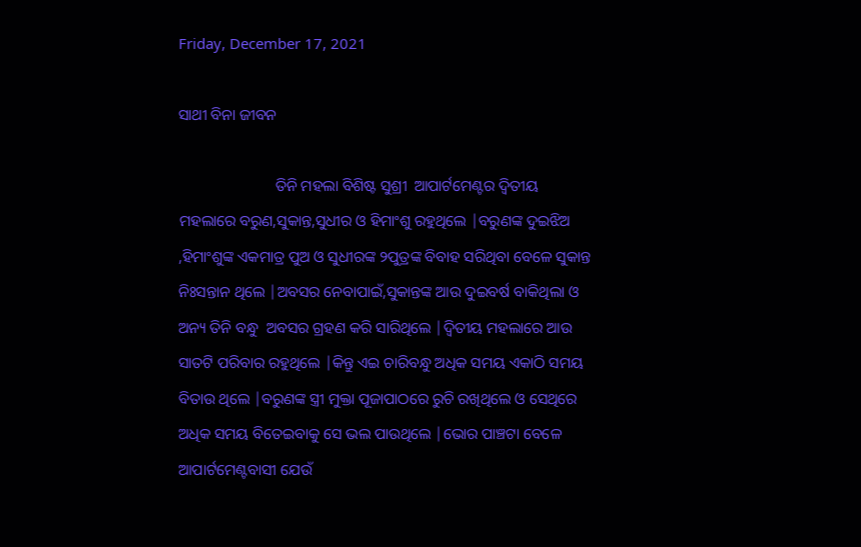Friday, December 17, 2021

ସାଥୀ ବିନା ଜୀବନ

                         ତିନି ମହଲା ବିଶିଷ୍ଟ ସୁଶ୍ରୀ  ଆପାର୍ଟମେଣ୍ଟର ଦ୍ୱିତୀୟ ମହଲାରେ ବରୁଣ,ସୁକାନ୍ତ,ସୁଧୀର ଓ ହିମାଂଶୁ ରହୁଥିଲେ |ବରୁଣଙ୍କ ଦୁଇଝିଅ ,ହିମାଂଶୁଙ୍କ ଏକମାତ୍ର ପୁଅ ଓ ସୁଧୀରଙ୍କ ୨ପୁତ୍ରଙ୍କ ବିବାହ ସରିଥିବା ବେଳେ ସୁକାନ୍ତ ନିଃସନ୍ତାନ ଥିଲେ |ଅବସର ନେବାପାଇଁ,ସୁକାନ୍ତଙ୍କ ଆଉ ଦୁଇବର୍ଷ ବାକିଥିଲା ଓ  ଅନ୍ୟ ତିନି ବନ୍ଧୁ  ଅବସର ଗ୍ରହଣ କରି ସାରିଥିଲେ |ଦ୍ୱିତୀୟ ମହଲାରେ ଆଉ ସାତଟି ପରିବାର ରହୁଥିଲେ |କିନ୍ତୁ ଏଇ ଚାରିବନ୍ଧୁ ଅଧିକ ସମୟ ଏକାଠି ସମୟ ବିତାଉ ଥିଲେ |ବରୁଣଙ୍କ ସ୍ତ୍ରୀ ମୁକ୍ତା ପୂଜାପାଠରେ ରୁଚି ରଖିଥିଲେ ଓ ସେଥିରେ ଅଧିକ ସମୟ ବିତେଇବାକୁ ସେ ଭଲ ପାଉଥିଲେ |ଭୋର ପାଞ୍ଚଟା ବେଳେ ଆପାର୍ଟମେଣ୍ଟବାସୀ ଯେଉଁ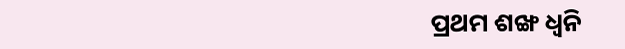ପ୍ରଥମ ଶଙ୍ଖ ଧ୍ୱନି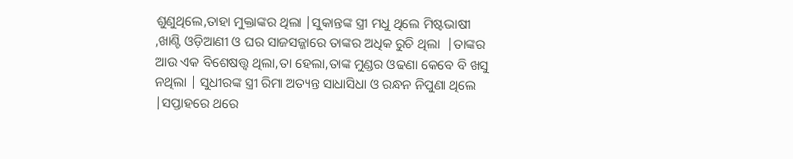ଶୁଣୁଥିଲେ,ତାହା ମୁକ୍ତାଙ୍କର ଥିଲା |ସୁକାନ୍ତଙ୍କ ସ୍ତ୍ରୀ ମଧୁ ଥିଲେ ମିଷ୍ଟଭାଷୀ ,ଖାଣ୍ଟି ଓଡ଼ିଆଣୀ ଓ ଘର ସାଜସଜ୍ଜାରେ ତାଙ୍କର ଅଧିକ ରୁଚି ଥିଲା  |ତାଙ୍କର ଆଉ ଏକ ବିଶେଷତ୍ତ୍ୱ ଥିଲା,ତା ହେଲା,ତାଙ୍କ ମୁଣ୍ଡର ଓଢଣା କେବେ ବି ଖସୁ ନଥିଲା | ସୁଧୀରଙ୍କ ସ୍ତ୍ରୀ ରିମା ଅତ୍ୟନ୍ତ ସାଧାସିଧା ଓ ରନ୍ଧନ ନିପୁଣା ଥିଲେ |ସପ୍ତାହରେ ଥରେ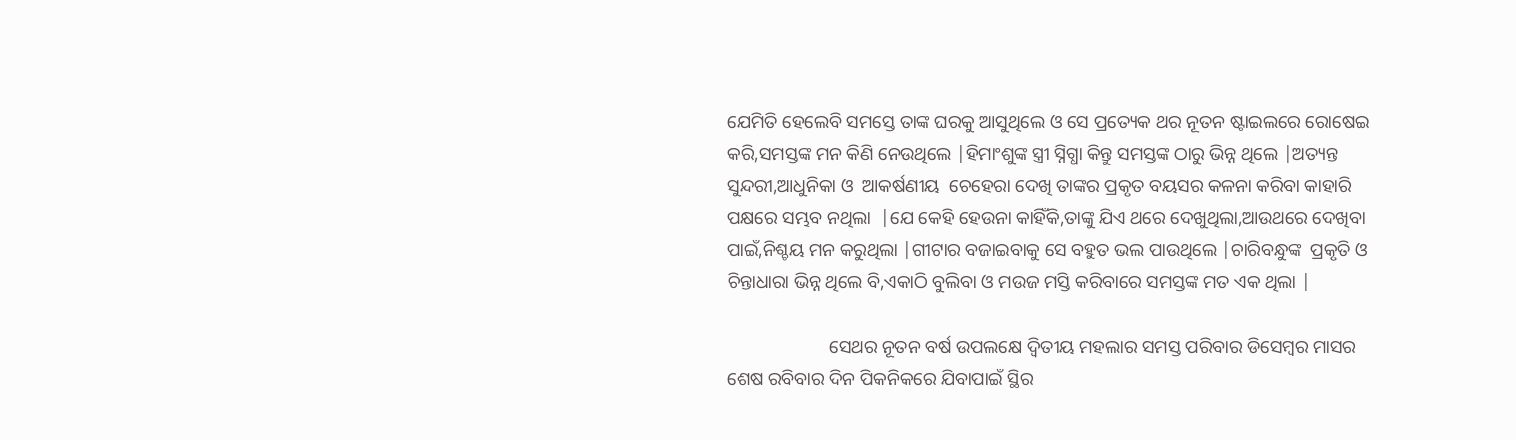ଯେମିତି ହେଲେବି ସମସ୍ତେ ତାଙ୍କ ଘରକୁ ଆସୁଥିଲେ ଓ ସେ ପ୍ରତ୍ୟେକ ଥର ନୂତନ ଷ୍ଟାଇଲରେ ରୋଷେଇ କରି,ସମସ୍ତଙ୍କ ମନ କିଣି ନେଉଥିଲେ |ହିମାଂଶୁଙ୍କ ସ୍ତ୍ରୀ ସ୍ନିଗ୍ଧା କିନ୍ତୁ ସମସ୍ତଙ୍କ ଠାରୁ ଭିନ୍ନ ଥିଲେ |ଅତ୍ୟନ୍ତ ସୁନ୍ଦରୀ,ଆଧୁନିକା ଓ  ଆକର୍ଷଣୀୟ  ଚେହେରା ଦେଖି ତାଙ୍କର ପ୍ରକୃତ ବୟସର କଳନା କରିବା କାହାରି ପକ୍ଷରେ ସମ୍ଭବ ନଥିଲା  |ଯେ କେହି ହେଉନା କାହିଁକି,ତାଙ୍କୁ ଯିଏ ଥରେ ଦେଖୁଥିଲା,ଆଉଥରେ ଦେଖିବା ପାଇଁ,ନିଶ୍ଚୟ ମନ କରୁଥିଲା |ଗୀଟାର ବଜାଇବାକୁ ସେ ବହୁତ ଭଲ ପାଉଥିଲେ |ଚାରିବନ୍ଧୁଙ୍କ  ପ୍ରକୃତି ଓ ଚିନ୍ତାଧାରା ଭିନ୍ନ ଥିଲେ ବି,ଏକାଠି ବୁଲିବା ଓ ମଉଜ ମସ୍ତି କରିବାରେ ସମସ୍ତଙ୍କ ମତ ଏକ ଥିଲା |

                      ସେଥର ନୂତନ ବର୍ଷ ଉପଲକ୍ଷେ ଦ୍ୱିତୀୟ ମହଲାର ସମସ୍ତ ପରିବାର ଡିସେମ୍ବର ମାସର ଶେଷ ରବିବାର ଦିନ ପିକନିକରେ ଯିବାପାଇଁ ସ୍ଥିର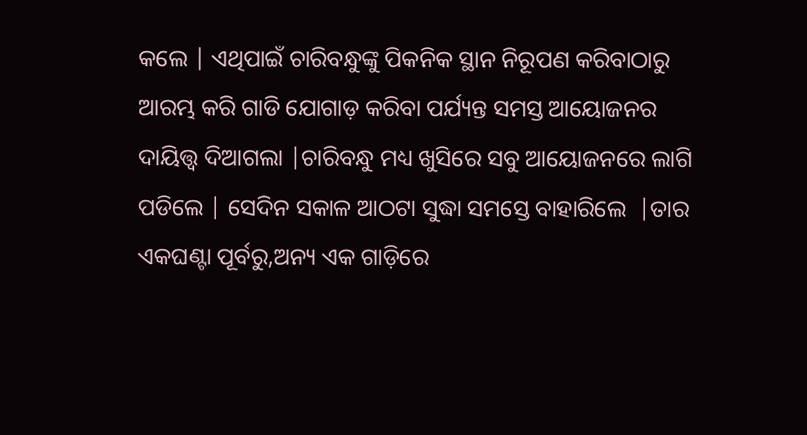କଲେ | ଏଥିପାଇଁ ଚାରିବନ୍ଧୁଙ୍କୁ ପିକନିକ ସ୍ଥାନ ନିରୂପଣ କରିବାଠାରୁ ଆରମ୍ଭ କରି ଗାଡି ଯୋଗାଡ଼ କରିବା ପର୍ଯ୍ୟନ୍ତ ସମସ୍ତ ଆୟୋଜନର ଦାୟିତ୍ତ୍ୱ ଦିଆଗଲା |ଚାରିବନ୍ଧୁ ମଧ୍ୟ ଖୁସିରେ ସବୁ ଆୟୋଜନରେ ଲାଗି ପଡିଲେ | ସେଦିନ ସକାଳ ଆଠଟା ସୁଦ୍ଧା ସମସ୍ତେ ବାହାରିଲେ  |ତାର ଏକଘଣ୍ଟା ପୂର୍ବରୁ,ଅନ୍ୟ ଏକ ଗାଡ଼ିରେ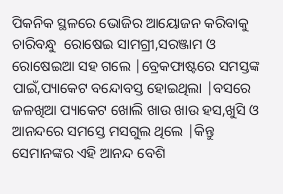ପିକନିକ ସ୍ଥଳରେ ଭୋଜିର ଆୟୋଜନ କରିବାକୁ ଚାରିବନ୍ଧୁ  ରୋଷେଇ ସାମଗ୍ରୀ,ସରଞ୍ଜାମ ଓ ରୋଷେଇଆ ସହ ଗଲେ |ବ୍ରେକଫାଷ୍ଟରେ ସମସ୍ତଙ୍କ  ପାଇଁ,ପ୍ୟାକେଟ ବନ୍ଦୋବସ୍ତ ହୋଇଥିଲା |ବସରେ ଜଳଖିଆ ପ୍ୟାକେଟ ଖୋଲି ଖାଉ ଖାଉ ହସ,ଖୁସି ଓ ଆନନ୍ଦରେ ସମସ୍ତେ ମସଗୁଲ ଥିଲେ |କିନ୍ତୁ ସେମାନଙ୍କର ଏହି ଆନନ୍ଦ ବେଶି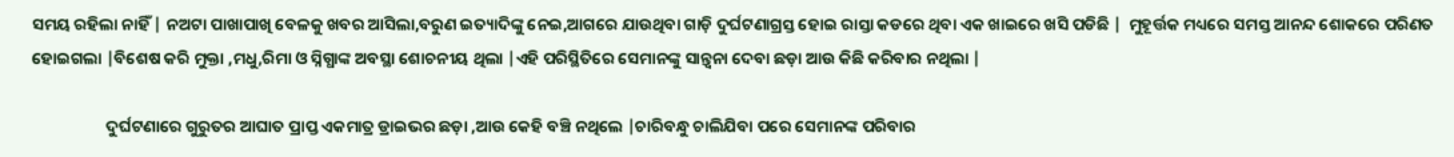ସମୟ ରହିଲା ନାହିଁ | ନଅଟା ପାଖାପାଖି ବେଳକୁ ଖବର ଆସିଲା,ବରୁଣ ଇତ୍ୟାଦିଙ୍କୁ ନେଇ,ଆଗରେ ଯାଉଥିବା ଗାଡ଼ି ଦୁର୍ଘଟଣାଗ୍ରସ୍ତ ହୋଇ ରାସ୍ତା କଡରେ ଥିବା ଏକ ଖାଇରେ ଖସି ପଡିଛି |  ମୁହୂର୍ତ୍ତକ ମଧ୍ୟରେ ସମସ୍ତ ଆନନ୍ଦ ଶୋକରେ ପରିଣତ ହୋଇଗଲା |ବିଶେଷ କରି ମୁକ୍ତା ,ମଧୁ,ରିମା ଓ ସ୍ନିଗ୍ଧାଙ୍କ ଅବସ୍ଥା ଶୋଚନୀୟ ଥିଲା |ଏହି ପରିସ୍ଥିତିରେ ସେମାନଙ୍କୁ ସାନ୍ତ୍ୱନା ଦେବା ଛଡ଼ା ଆଉ କିଛି କରିବାର ନଥିଲା |

                    ଦୁର୍ଘଟଣାରେ ଗୁରୁତର ଆଘାତ ପ୍ରାପ୍ତ ଏକମାତ୍ର ଡ୍ରାଇଭର ଛଡ଼ା ,ଆଉ କେହି ବଞ୍ଚି ନଥିଲେ |ଚାରିବନ୍ଧୁ ଚାଲିଯିବା ପରେ ସେମାନଙ୍କ ପରିବାର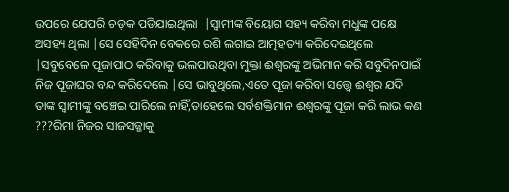ଉପରେ ଯେପରି ଚଡ଼କ ପଡିଯାଇଥିଲା  |ସ୍ୱାମୀଙ୍କ ବିୟୋଗ ସହ୍ୟ କରିବା ମଧୁଙ୍କ ପକ୍ଷେ ଅସହ୍ୟ ଥିଲା |ସେ ସେହିଦିନ ବେକରେ ରଶି ଲଗାଇ ଆତ୍ମହତ୍ୟା କରିଦେଇଥିଲେ |ସବୁବେଳେ ପୂଜାପାଠ କରିବାକୁ ଭଲପାଉଥିବା ମୁକ୍ତା ଈଶ୍ୱରଙ୍କୁ ଅଭିମାନ କରି ସବୁଦିନପାଇଁ ନିଜ ପୂଜାଘର ବନ୍ଦ କରିଦେଲେ |ସେ ଭାବୁଥିଲେ,ଏତେ ପୂଜା କରିବା ସତ୍ତ୍ୱେ ଈଶ୍ୱର ଯଦି ତାଙ୍କ ସ୍ୱାମୀଙ୍କୁ ବଞ୍ଚେଇ ପାରିଲେ ନାହିଁ,ତାହେଲେ ସର୍ବଶକ୍ତିମାନ ଈଶ୍ୱରଙ୍କୁ ପୂଜା କରି ଲାଭ କଣ ???ରିମା ନିଜର ସାଜସଜ୍ଜାକୁ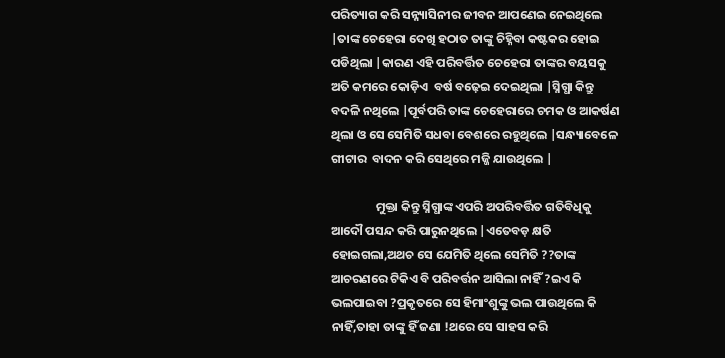ପରିତ୍ୟାଗ କରି ସନ୍ନ୍ୟାସିନୀର ଜୀବନ ଆପଣେଇ ନେଇଥିଲେ  |ତାଙ୍କ ଚେହେରା ଦେଖି ହଠାତ ତାଙ୍କୁ ଚିହ୍ନିବା କଷ୍ଟକର ହୋଇ ପଡିଥିଲା |କାରଣ ଏହି ପରିବର୍ତ୍ତିତ ଚେହେରା ତାଙ୍କର ବୟସକୁ ଅତି କମରେ କୋଡ଼ିଏ  ବର୍ଷ ବଢ଼େଇ ଦେଇଥିଲା |ସ୍ନିଗ୍ଧା କିନ୍ତୁ ବଦଳି ନଥିଲେ |ପୂର୍ବପରି ତାଙ୍କ ଚେହେରାରେ ଚମକ ଓ ଆକର୍ଷଣ ଥିଲା ଓ ସେ ସେମିତି ସଧବା ବେଶରେ ରହୁଥିଲେ |ସନ୍ଧ୍ୟାବେଳେ ଗୀଟାର  ବାଦନ କରି ସେଥିରେ ମଜ୍ଜି ଯାଉଥିଲେ |

                ମୁକ୍ତା କିନ୍ତୁ ସ୍ନିଗ୍ଧାଙ୍କ ଏପରି ଅପରିବର୍ତ୍ତିତ ଗତିବିଧିକୁ ଆଦୌ ପସନ୍ଦ କରି ପାରୁନଥିଲେ |ଏତେବଡ଼ କ୍ଷତି ହୋଇଗଲା,ଅଥଚ ସେ ଯେମିତି ଥିଲେ ସେମିତି ??ତାଙ୍କ ଆଚରଣରେ ଟିକିଏ ବି ପରିବର୍ତ୍ତନ ଆସିଲା ନାହିଁ ?ଇଏ କି ଭଲପାଇବା ?ପ୍ରକୃତରେ ସେ ହିମାଂଶୁଙ୍କୁ ଭଲ ପାଉଥିଲେ କି ନାହିଁ,ତାହା ତାଙ୍କୁ ହିଁ ଜଣା !ଥରେ ସେ ସାହସ କରି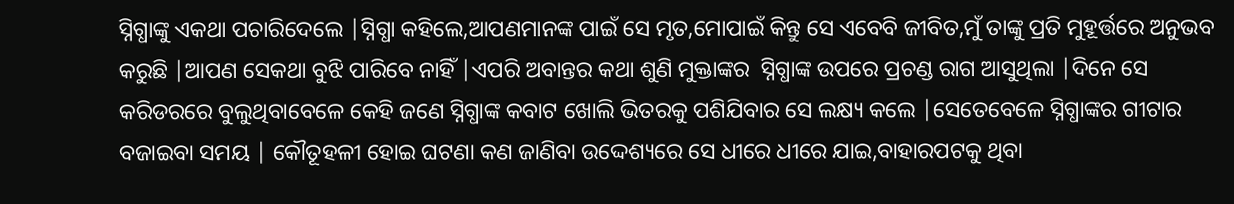ସ୍ନିଗ୍ଧାଙ୍କୁ ଏକଥା ପଚାରିଦେଲେ |ସ୍ନିଗ୍ଧା କହିଲେ,ଆପଣମାନଙ୍କ ପାଇଁ ସେ ମୃତ,ମୋପାଇଁ କିନ୍ତୁ ସେ ଏବେବି ଜୀବିତ,ମୁଁ ତାଙ୍କୁ ପ୍ରତି ମୁହୂର୍ତ୍ତରେ ଅନୁଭବ କରୁଛି |ଆପଣ ସେକଥା ବୁଝି ପାରିବେ ନାହିଁ |ଏପରି ଅବାନ୍ତର କଥା ଶୁଣି ମୁକ୍ତାଙ୍କର  ସ୍ନିଗ୍ଧାଙ୍କ ଉପରେ ପ୍ରଚଣ୍ଡ ରାଗ ଆସୁଥିଲା |ଦିନେ ସେ କରିଡରରେ ବୁଲୁଥିବାବେଳେ କେହି ଜଣେ ସ୍ନିଗ୍ଧାଙ୍କ କବାଟ ଖୋଲି ଭିତରକୁ ପଶିଯିବାର ସେ ଲକ୍ଷ୍ୟ କଲେ |ସେତେବେଳେ ସ୍ନିଗ୍ଧାଙ୍କର ଗୀଟାର ବଜାଇବା ସମୟ | କୌତୂହଳୀ ହୋଇ ଘଟଣା କଣ ଜାଣିବା ଉଦ୍ଦେଶ୍ୟରେ ସେ ଧୀରେ ଧୀରେ ଯାଇ,ବାହାରପଟକୁ ଥିବା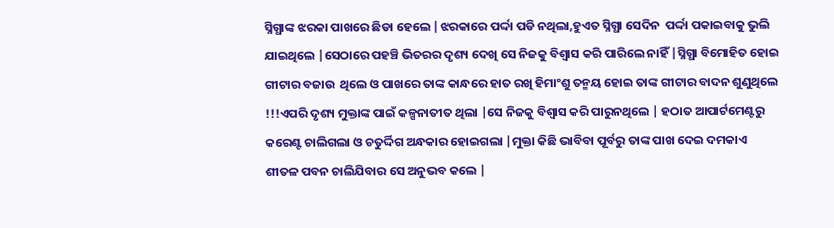ସ୍ନିଗ୍ଧାଙ୍କ ଝରକା ପାଖରେ ଛିଡା ହେଲେ |ଝରକାରେ ପର୍ଦ୍ଦା ପଡି ନଥିଲା,ହୁଏତ ସ୍ନିଗ୍ଧା ସେଦିନ  ପର୍ଦ୍ଦା ପକାଇବାକୁ ଭୁଲି ଯାଇଥିଲେ |ସେଠାରେ ପହଞ୍ଚି ଭିତରର ଦୃଶ୍ୟ ଦେଖି ସେ ନିଜକୁ ବିଶ୍ୱାସ କରି ପାରିଲେ ନାହିଁ |ସ୍ନିଗ୍ଧା ବିମୋହିତ ହୋଇ ଗୀଟାର ବଜାଉ  ଥିଲେ ଓ ପାଖରେ ତାଙ୍କ କାନ୍ଧରେ ହାତ ରଖି ହିମାଂଶୁ ତନ୍ମୟ ହୋଇ ତାଙ୍କ ଗୀଟାର ବାଦନ ଶୁଣୁଥିଲେ !!!ଏପରି ଦୃଶ୍ୟ ମୁକ୍ତାଙ୍କ ପାଇଁ କଳ୍ପନାତୀତ ଥିଲା |ସେ ନିଜକୁ ବିଶ୍ୱାସ କରି ପାରୁନଥିଲେ | ହଠାତ ଆପାର୍ଟମେଣ୍ଟରୁ କରେଣ୍ଟ ଚାଲିଗଲା ଓ ଚତୁର୍ଦ୍ଦିଗ ଅନ୍ଧକାର ହୋଇଗଲା |ମୁକ୍ତା କିଛି ଭାବିବା ପୂର୍ବରୁ ତାଙ୍କ ପାଖ ଦେଇ ଦମକାଏ ଶୀତଳ ପବନ ଚାଲିଯିବାର ସେ ଅନୁଭବ କଲେ |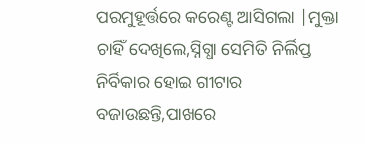ପରମୁହୂର୍ତ୍ତରେ କରେଣ୍ଟ ଆସିଗଲା |ମୁକ୍ତା  ଚାହିଁ ଦେଖିଲେ,ସ୍ନିଗ୍ଧା ସେମିତି ନିର୍ଲିପ୍ତ ନିର୍ବିକାର ହୋଇ ଗୀଟାର ବଜାଉଛନ୍ତି,ପାଖରେ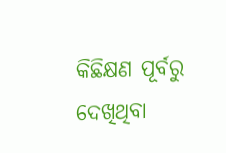କିଛିକ୍ଷଣ ପୂର୍ବରୁ ଦେଖିଥିବା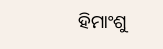ହିମାଂଶୁ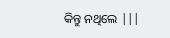କିନ୍ତୁ ନଥିଲେ |||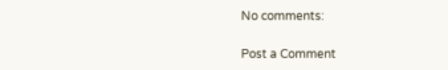No comments:

Post a Comment